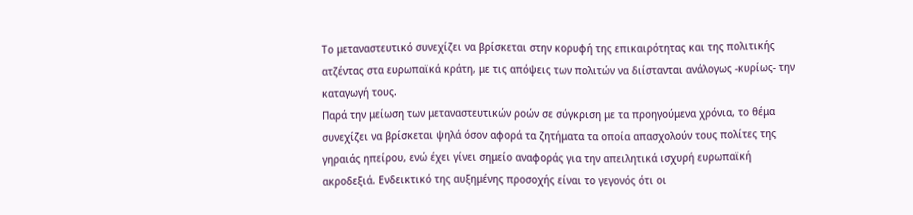Το μεταναστευτικό συνεχίζει να βρίσκεται στην κορυφή της επικαιρότητας και της πολιτικής ατζέντας στα ευρωπαϊκά κράτη, με τις απόψεις των πολιτών να διίστανται ανάλογως -κυρίως- την καταγωγή τους.
Παρά την μείωση των μεταναστευτικών ροών σε σύγκριση με τα προηγούμενα χρόνια, το θέμα συνεχίζει να βρίσκεται ψηλά όσον αφορά τα ζητήματα τα οποία απασχολούν τους πολίτες της γηραιάς ηπείρου, ενώ έχει γίνει σημείο αναφοράς για την απειλητικά ισχυρή ευρωπαϊκή ακροδεξιά. Ενδεικτικό της αυξημένης προσοχής είναι το γεγονός ότι οι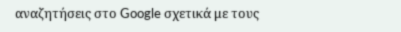αναζητήσεις στο Google σχετικά με τους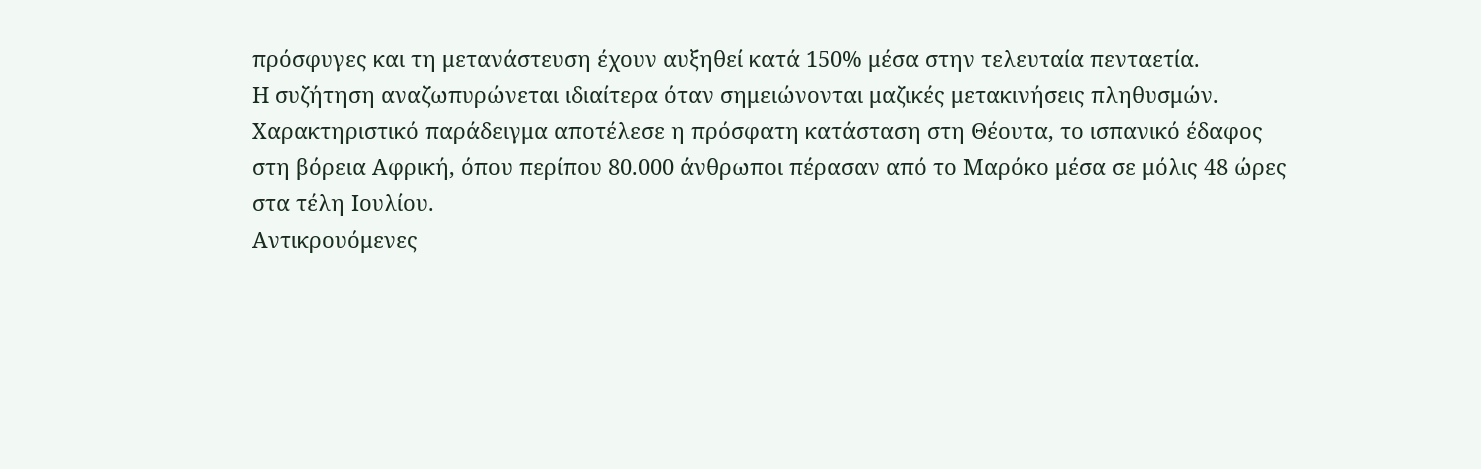πρόσφυγες και τη μετανάστευση έχουν αυξηθεί κατά 150% μέσα στην τελευταία πενταετία.
Η συζήτηση αναζωπυρώνεται ιδιαίτερα όταν σημειώνονται μαζικές μετακινήσεις πληθυσμών. Χαρακτηριστικό παράδειγμα αποτέλεσε η πρόσφατη κατάσταση στη Θέουτα, το ισπανικό έδαφος στη βόρεια Αφρική, όπου περίπου 80.000 άνθρωποι πέρασαν από το Μαρόκο μέσα σε μόλις 48 ώρες στα τέλη Ιουλίου.
Αντικρουόμενες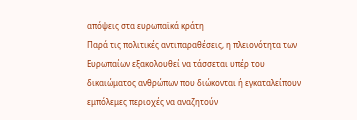απόψεις στα ευρωπαϊκά κράτη
Παρά τις πολιτικές αντιπαραθέσεις, η πλειονότητα των Ευρωπαίων εξακολουθεί να τάσσεται υπέρ του δικαιώματος ανθρώπων που διώκονται ή εγκαταλείπουν εμπόλεμες περιοχές να αναζητούν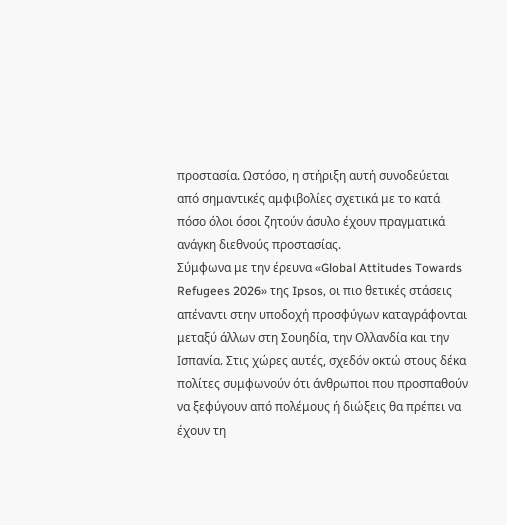προστασία. Ωστόσο, η στήριξη αυτή συνοδεύεται από σημαντικές αμφιβολίες σχετικά με το κατά πόσο όλοι όσοι ζητούν άσυλο έχουν πραγματικά ανάγκη διεθνούς προστασίας.
Σύμφωνα με την έρευνα «Global Attitudes Towards Refugees 2026» της Ipsos, οι πιο θετικές στάσεις απέναντι στην υποδοχή προσφύγων καταγράφονται μεταξύ άλλων στη Σουηδία, την Ολλανδία και την Ισπανία. Στις χώρες αυτές, σχεδόν οκτώ στους δέκα πολίτες συμφωνούν ότι άνθρωποι που προσπαθούν να ξεφύγουν από πολέμους ή διώξεις θα πρέπει να έχουν τη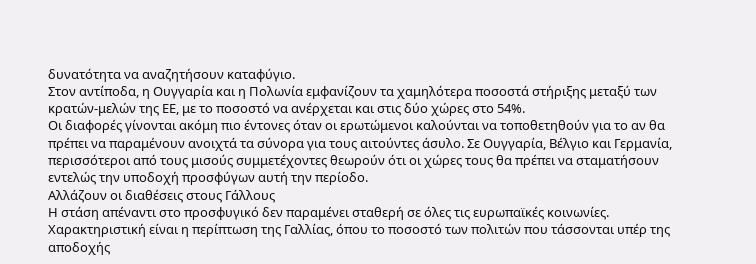δυνατότητα να αναζητήσουν καταφύγιο.
Στον αντίποδα, η Ουγγαρία και η Πολωνία εμφανίζουν τα χαμηλότερα ποσοστά στήριξης μεταξύ των κρατών-μελών της ΕΕ, με το ποσοστό να ανέρχεται και στις δύο χώρες στο 54%.
Οι διαφορές γίνονται ακόμη πιο έντονες όταν οι ερωτώμενοι καλούνται να τοποθετηθούν για το αν θα πρέπει να παραμένουν ανοιχτά τα σύνορα για τους αιτούντες άσυλο. Σε Ουγγαρία, Βέλγιο και Γερμανία, περισσότεροι από τους μισούς συμμετέχοντες θεωρούν ότι οι χώρες τους θα πρέπει να σταματήσουν εντελώς την υποδοχή προσφύγων αυτή την περίοδο.
Αλλάζουν οι διαθέσεις στους Γάλλους
Η στάση απέναντι στο προσφυγικό δεν παραμένει σταθερή σε όλες τις ευρωπαϊκές κοινωνίες. Χαρακτηριστική είναι η περίπτωση της Γαλλίας, όπου το ποσοστό των πολιτών που τάσσονται υπέρ της αποδοχής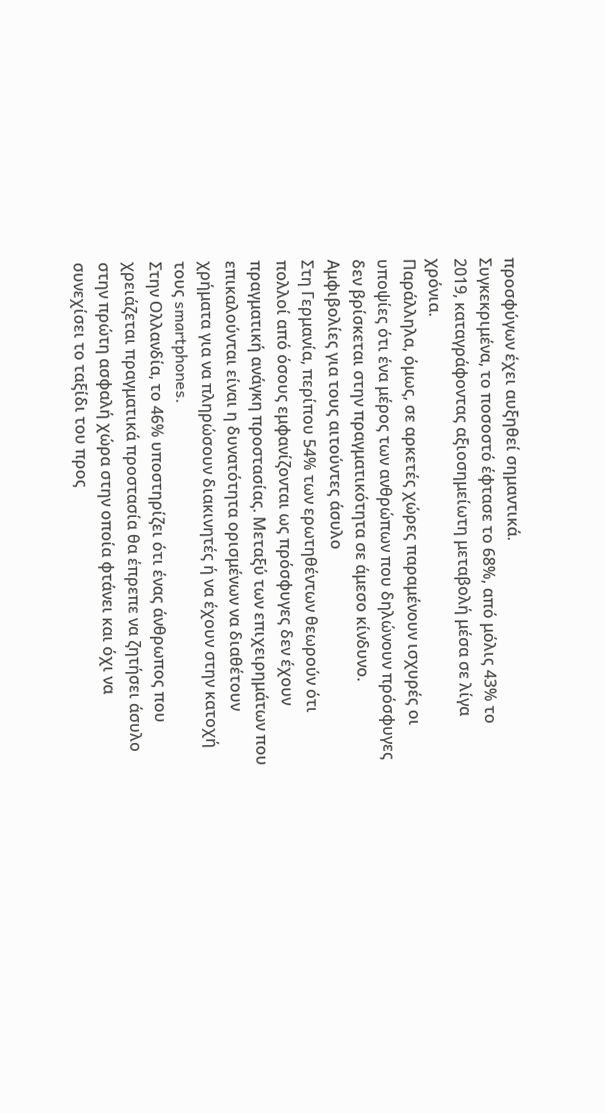προσφύγων έχει αυξηθεί σημαντικά.
Συγκεκριμένα, το ποσοστό έφτασε το 68%, από μόλις 43% το 2019, καταγράφοντας αξιοσημείωτη μεταβολή μέσα σε λίγα χρόνια.
Παράλληλα, όμως, σε αρκετές χώρες παραμένουν ισχυρές οι υποψίες ότι ένα μέρος των ανθρώπων που δηλώνουν πρόσφυγες δεν βρίσκεται στην πραγματικότητα σε άμεσο κίνδυνο.
Αμφιβολίες για τους αιτούντες άσυλο
Στη Γερμανία, περίπου 54% των ερωτηθέντων θεωρούν ότι πολλοί από όσους εμφανίζονται ως πρόσφυγες δεν έχουν πραγματική ανάγκη προστασίας. Μεταξύ των επιχειρημάτων που επικαλούνται είναι η δυνατότητα ορισμένων να διαθέτουν χρήματα για να πληρώσουν διακινητές ή να έχουν στην κατοχή τους smartphones.
Στην Ολλανδία, το 46% υποστηρίζει ότι ένας άνθρωπος που χρειάζεται πραγματικά προστασία θα έπρεπε να ζητήσει άσυλο στην πρώτη ασφαλή χώρα στην οποία φτάνει και όχι να συνεχίσει το ταξίδι του προς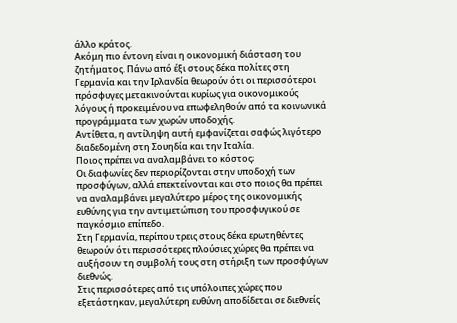άλλο κράτος.
Ακόμη πιο έντονη είναι η οικονομική διάσταση του ζητήματος. Πάνω από έξι στους δέκα πολίτες στη Γερμανία και την Ιρλανδία θεωρούν ότι οι περισσότεροι πρόσφυγες μετακινούνται κυρίως για οικονομικούς λόγους ή προκειμένου να επωφεληθούν από τα κοινωνικά προγράμματα των χωρών υποδοχής.
Αντίθετα, η αντίληψη αυτή εμφανίζεται σαφώς λιγότερο διαδεδομένη στη Σουηδία και την Ιταλία.
Ποιος πρέπει να αναλαμβάνει το κόστος;
Οι διαφωνίες δεν περιορίζονται στην υποδοχή των προσφύγων, αλλά επεκτείνονται και στο ποιος θα πρέπει να αναλαμβάνει μεγαλύτερο μέρος της οικονομικής ευθύνης για την αντιμετώπιση του προσφυγικού σε παγκόσμιο επίπεδο.
Στη Γερμανία, περίπου τρεις στους δέκα ερωτηθέντες θεωρούν ότι περισσότερες πλούσιες χώρες θα πρέπει να αυξήσουν τη συμβολή τους στη στήριξη των προσφύγων διεθνώς.
Στις περισσότερες από τις υπόλοιπες χώρες που εξετάστηκαν, μεγαλύτερη ευθύνη αποδίδεται σε διεθνείς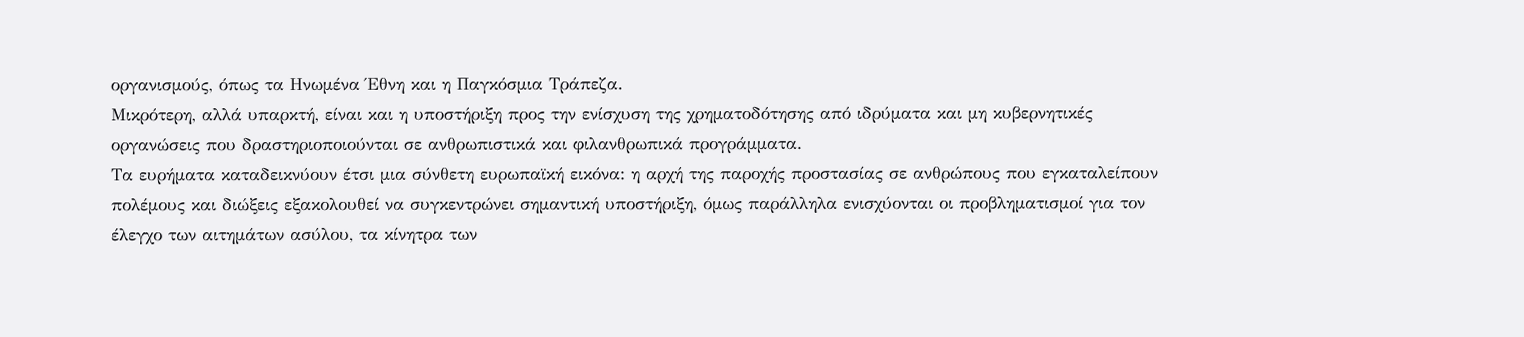οργανισμούς, όπως τα Ηνωμένα Έθνη και η Παγκόσμια Τράπεζα.
Μικρότερη, αλλά υπαρκτή, είναι και η υποστήριξη προς την ενίσχυση της χρηματοδότησης από ιδρύματα και μη κυβερνητικές οργανώσεις που δραστηριοποιούνται σε ανθρωπιστικά και φιλανθρωπικά προγράμματα.
Τα ευρήματα καταδεικνύουν έτσι μια σύνθετη ευρωπαϊκή εικόνα: η αρχή της παροχής προστασίας σε ανθρώπους που εγκαταλείπουν πολέμους και διώξεις εξακολουθεί να συγκεντρώνει σημαντική υποστήριξη, όμως παράλληλα ενισχύονται οι προβληματισμοί για τον έλεγχο των αιτημάτων ασύλου, τα κίνητρα των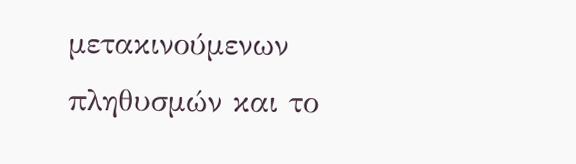μετακινούμενων πληθυσμών και το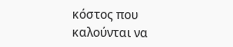κόστος που καλούνται να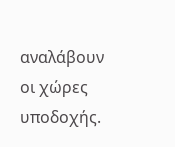αναλάβουν οι χώρες υποδοχής.